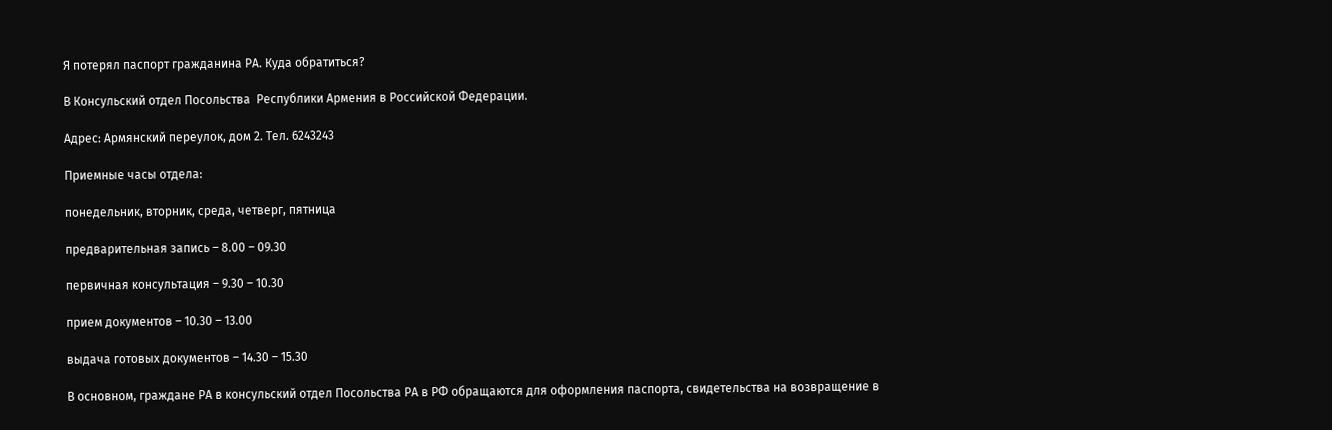Я потерял паспорт гражданина РА. Куда обратиться?

В Консульский отдел Посольства  Республики Армения в Российской Федерации.

Адрес: Армянский переулок, дом 2. Тел. 6243243

Приемные часы отдела:

понедельник, вторник, среда, четверг, пятница

предварительная запись – 8.00 – 09.30

первичная консультация – 9.30 – 10.30

прием документов – 10.30 – 13.00

выдача готовых документов – 14.30 – 15.30

В основном, граждане РА в консульский отдел Посольства РА в РФ обращаются для оформления паспорта, свидетельства на возвращение в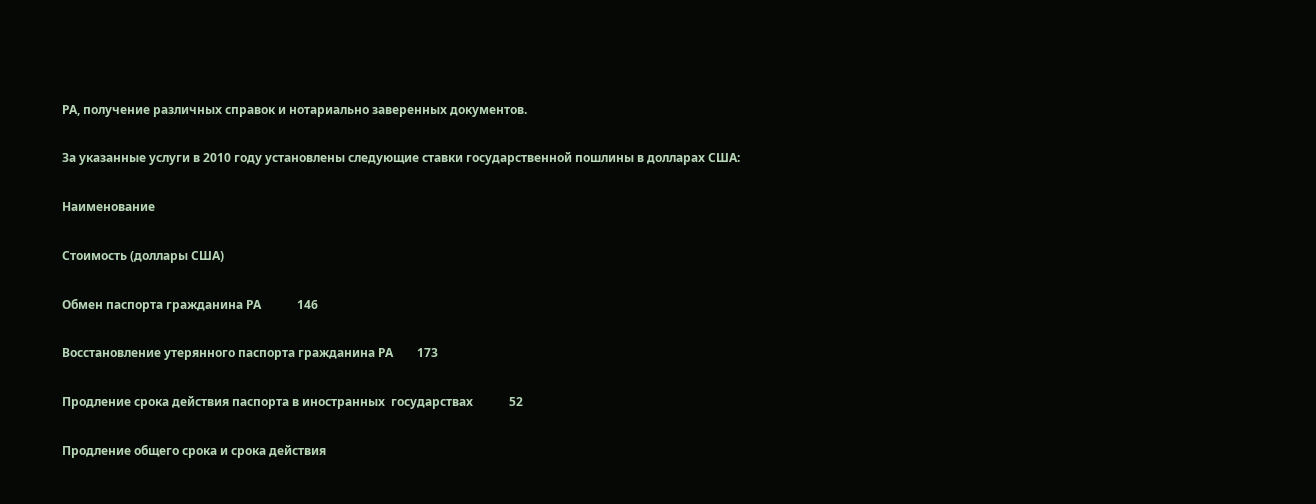РА, получение различных справок и нотариально заверенных документов.

За указанные услуги в 2010 году установлены следующие ставки государственной пошлины в долларах США:

Наименование

Стоимость (доллары США)

Обмен паспорта гражданина РА            146

Восстановление утерянного паспорта гражданина РА        173

Продление срока действия паспорта в иностранных  государствах            52

Продление общего срока и срока действия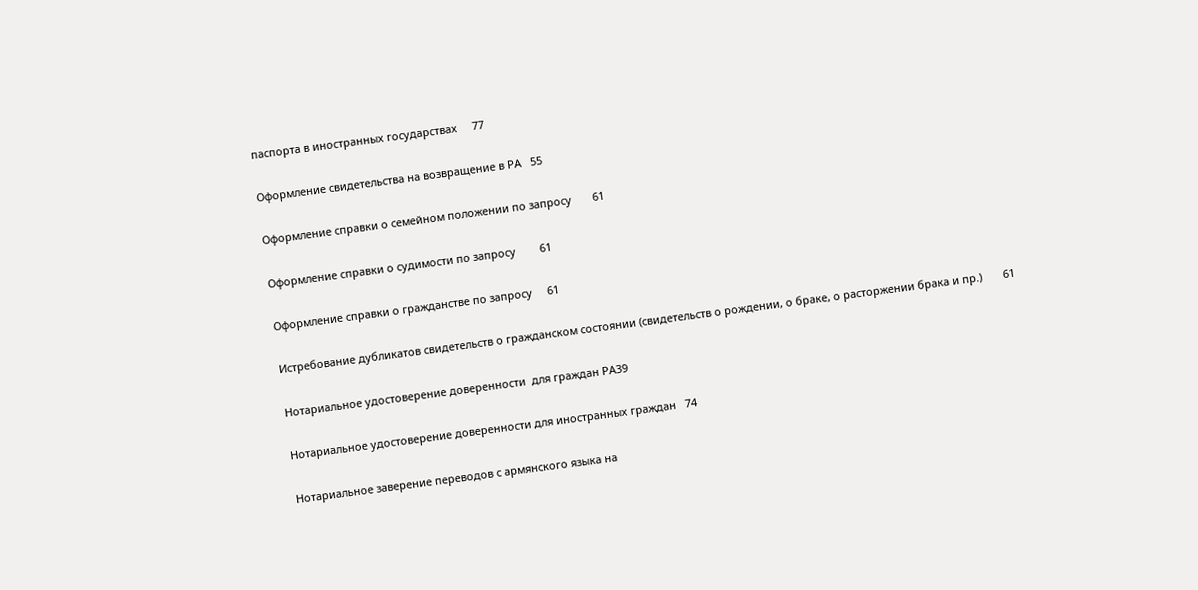паспорта в иностранных государствах     77

Оформление свидетельства на возвращение в РА   55

Оформление справки о семейном положении по запросу       61

Оформление справки о судимости по запросу        61

Оформление справки о гражданстве по запросу     61

Истребование дубликатов свидетельств о гражданском состоянии (свидетельств о рождении, о браке, о расторжении брака и пр.)       61

Нотариальное удостоверение доверенности  для граждан РА39

Нотариальное удостоверение доверенности для иностранных граждан   74

Нотариальное заверение переводов с армянского языка на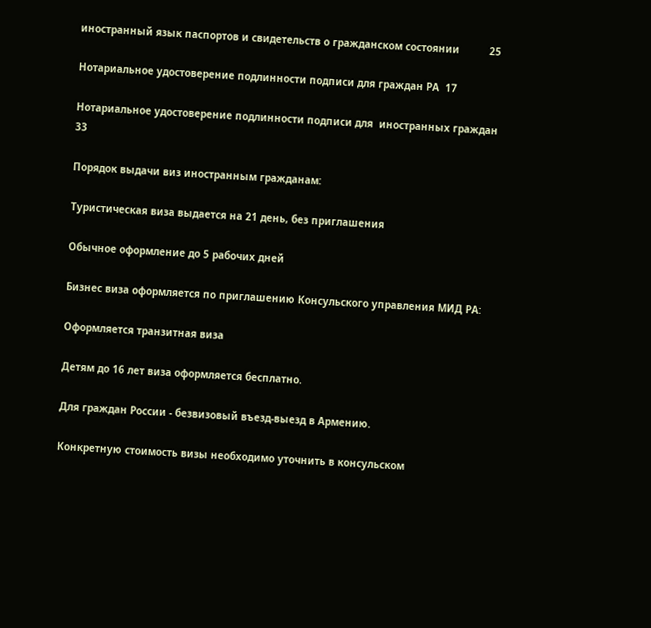иностранный язык паспортов и свидетельств о гражданском состоянии          25

Нотариальное удостоверение подлинности подписи для граждан РА  17

Нотариальное удостоверение подлинности подписи для  иностранных граждан       33

Порядок выдачи виз иностранным гражданам:

Туристическая виза выдается на 21 день, без приглашения

Обычное оформление до 5 рабочих дней

Бизнес виза оформляется по приглашению Консульского управления МИД РА:

Оформляется транзитная виза

Детям до 16 лет виза оформляется бесплатно.

Для граждан России - безвизовый въезд-выезд в Армению.

Конкретную стоимость визы необходимо уточнить в консульском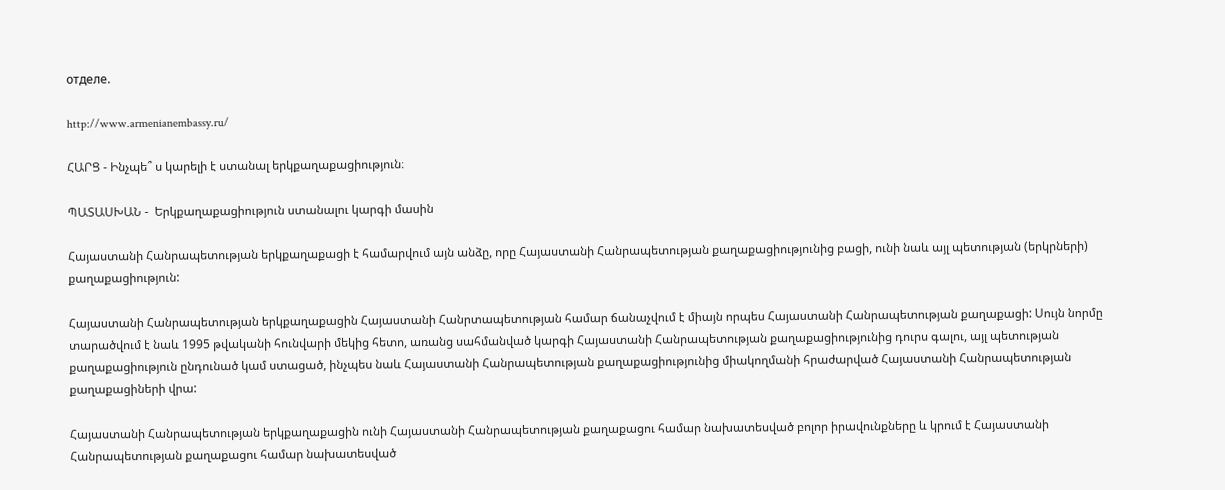отделе.

http://www.armenianembassy.ru/

ՀԱՐՑ - Ինչպե՞ ս կարելի է ստանալ երկքաղաքացիություն։

ՊԱՏԱՍԽԱՆ -  Երկքաղաքացիություն ստանալու կարգի մասին

Հայաստանի Հանրապետության երկքաղաքացի է համարվում այն անձը, որը Հայաստանի Հանրապետության քաղաքացիությունից բացի, ունի նաև այլ պետության (երկրների) քաղաքացիություն:

Հայաստանի Հանրապետության երկքաղաքացին Հայաստանի Հանրտապետության համար ճանաչվում է միայն որպես Հայաստանի Հանրապետության քաղաքացի: Սույն նորմը տարածվում է նաև 1995 թվականի հունվարի մեկից հետո, առանց սահմանված կարգի Հայաստանի Հանրապետության քաղաքացիությունից դուրս գալու, այլ պետության քաղաքացիություն ընդունած կամ ստացած, ինչպես նաև Հայաստանի Հանրապետության քաղաքացիությունից միակողմանի հրաժարված Հայաստանի Հանրապետության քաղաքացիների վրա:

Հայաստանի Հանրապետության երկքաղաքացին ունի Հայաստանի Հանրապետության քաղաքացու համար նախատեսված բոլոր իրավունքները և կրում է Հայաստանի Հանրապետության քաղաքացու համար նախատեսված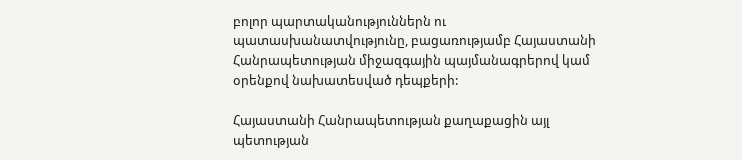բոլոր պարտականություններն ու պատասխանատվությունը, բացառությամբ Հայաստանի Հանրապետության միջազգային պայմանագրերով կամ օրենքով նախատեսված դեպքերի:

Հայաստանի Հանրապետության քաղաքացին այլ պետության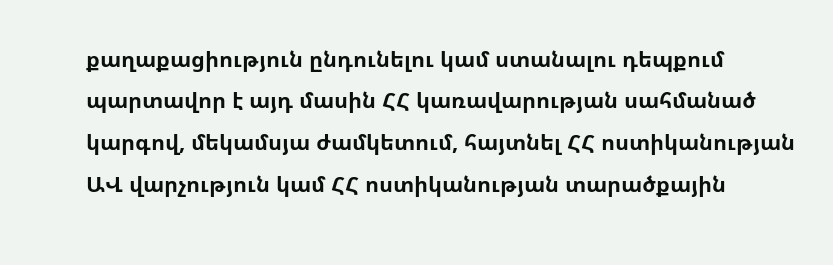քաղաքացիություն ընդունելու կամ ստանալու դեպքում պարտավոր է այդ մասին ՀՀ կառավարության սահմանած կարգով, մեկամսյա ժամկետում, հայտնել ՀՀ ոստիկանության ԱՎ վարչություն կամ ՀՀ ոստիկանության տարածքային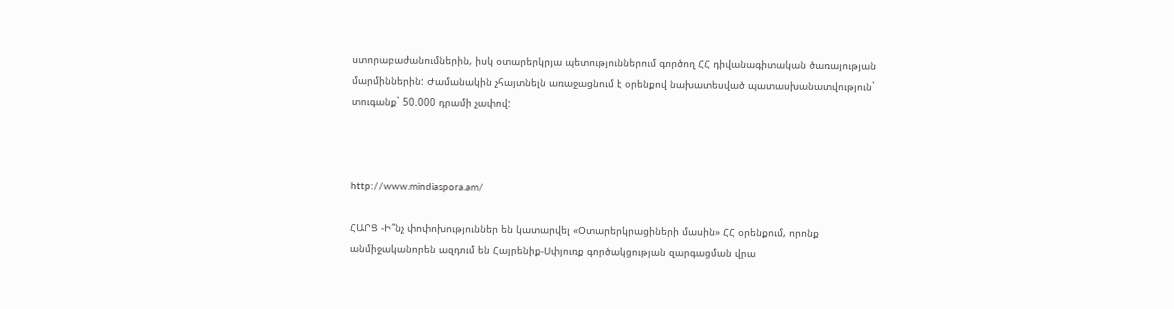ստորաբաժանումներին, իսկ օտարերկրյա պետություններում գործող ՀՀ դիվանագիտական ծառայության մարմիններին: Ժամանակին չհայտնելն առաջացնում է օրենքով նախատեսված պատասխանատվություն` տուգանք` 50.000 դրամի չափով:



http://www.mindiaspora.am/

ՀԱՐՑ -Ի՞նչ փոփոխություններ են կատարվել «Օտարերկրացիների մասին» ՀՀ օրենքում, որոնք անմիջականորեն ազդում են Հայրենիք-Սփյուռք գործակցության զարգացման վրա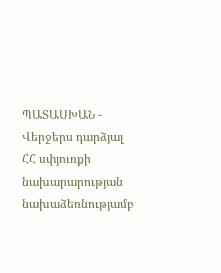ՊԱՏԱՍԽԱՆ -  Վերջերս դարձյալ ՀՀ սփյուռքի նախարարության նախաձեռնությամբ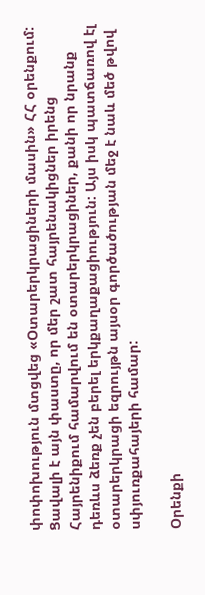փոփոխություն մտցվեց «Օտարերկրացիների մասին» ՀՀ օրենքում: Ցավալի է այն փաստը, որ մեր շատ հայրենակիցներ իրենց Հայրենիքում համարվում են օտարերկրացիներ, քանի որ նրանք դեռևս ձեռք չեն բերել երկքաղաքացիություն: Այս իսկ պատճառով էլ օտարերկրացի եզրույթն այսօր գործածության մեջ է նաև մեծ թվով սփյուռքահայերի համար:

Օրենքի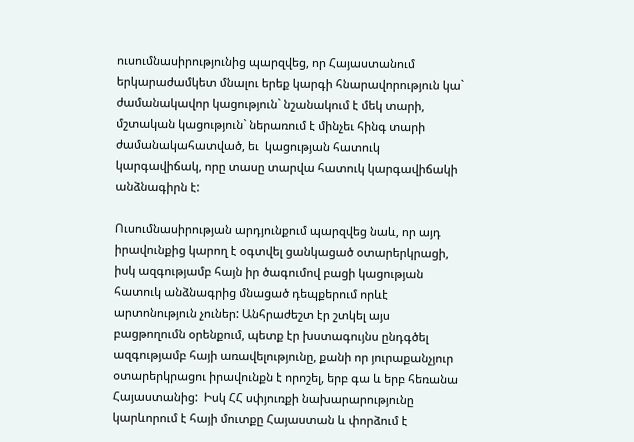ուսումնասիրությունից պարզվեց, որ Հայաստանում երկարաժամկետ մնալու երեք կարգի հնարավորություն կա` ժամանակավոր կացություն` նշանակում է մեկ տարի, մշտական կացություն` ներառում է մինչեւ հինգ տարի ժամանակահատված, եւ  կացության հատուկ կարգավիճակ, որը տասը տարվա հատուկ կարգավիճակի անձնագիրն է:

Ուսումնասիրության արդյունքում պարզվեց նաև, որ այդ իրավունքից կարող է օգտվել ցանկացած օտարերկրացի, իսկ ազգությամբ հայն իր ծագումով բացի կացության հատուկ անձնագրից մնացած դեպքերում որևէ արտոնություն չուներ: Անհրաժեշտ էր շտկել այս բացթողումն օրենքում, պետք էր խստագույնս ընդգծել ազգությամբ հայի առավելությունը, քանի որ յուրաքանչյուր օտարերկրացու իրավունքն է որոշել, երբ գա և երբ հեռանա Հայաստանից:  Իսկ ՀՀ սփյուռքի նախարարությունը կարևորում է հայի մուտքը Հայաստան և փորձում է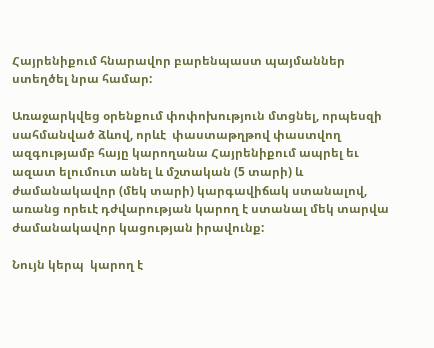Հայրենիքում հնարավոր բարենպաստ պայմաններ ստեղծել նրա համար:

Առաջարկվեց օրենքում փոփոխություն մտցնել, որպեսզի սահմանված ձևով, որևէ  փաստաթղթով փաստվող ազգությամբ հայը կարողանա Հայրենիքում ապրել եւ ազատ ելումուտ անել և մշտական (5 տարի) և ժամանակավոր (մեկ տարի) կարգավիճակ ստանալով,  առանց որեւէ դժվարության կարող է ստանալ մեկ տարվա  ժամանակավոր կացության իրավունք:

Նույն կերպ  կարող է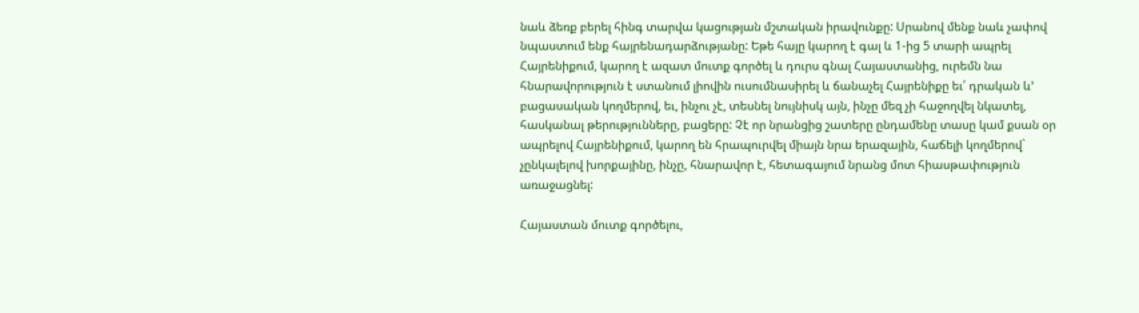նաև ձեռք բերել հինգ տարվա կացության մշտական իրավունքը: Սրանով մենք նաև չափով նպաստում ենք հայրենադարձությանը: Եթե հայը կարող է գալ և 1-ից 5 տարի ապրել Հայրենիքում, կարող է ազատ մուտք գործել և դուրս գնալ Հայաստանից, ուրեմն նա հնարավորություն է ստանում լիովին ուսումնասիրել և ճանաչել Հայրենիքը եւ՛ դրական և’ բացասական կողմերով, եւ, ինչու չէ, տեսնել նույնիսկ այն, ինչը մեզ չի հաջողվել նկատել, հասկանալ թերությունները, բացերը: Չէ որ նրանցից շատերը ընդամենը տասը կամ քսան օր ապրելով Հայրենիքում, կարող են հրապուրվել միայն նրա երազային, հաճելի կողմերով` չընկալելով խորքայինը, ինչը, հնարավոր է, հետագայում նրանց մոտ հիասթափություն  առաջացնել:

Հայաստան մուտք գործելու,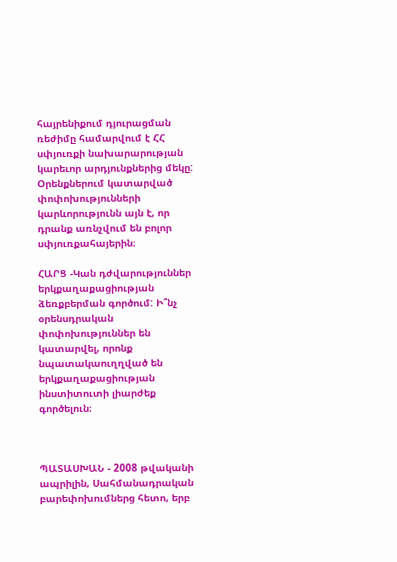հայրենիքում դյուրացման ռեժիմը համարվում է ՀՀ սփյուռքի նախարարության կարեւոր արդյունքներից մեկը: Օրենքներում կատարված փոփոխությունների կարևորությունն այն է, որ դրանք առնչվում են բոլոր սփյուռքահայերին։

ՀԱՐՑ -Կան դժվարություններ երկքաղաքացիության ձեռքբերման գործում: Ի՞նչ օրենսդրական փոփոխություններ են կատարվել, որոնք նպատակաուղղված են երկքաղաքացիության ինստիտուտի լիարժեք գործելուն։



ՊԱՏԱՍԽԱՆ - 2008 թվականի ապրիլին, Սահմանադրական բարեփոխումներց հետո, երբ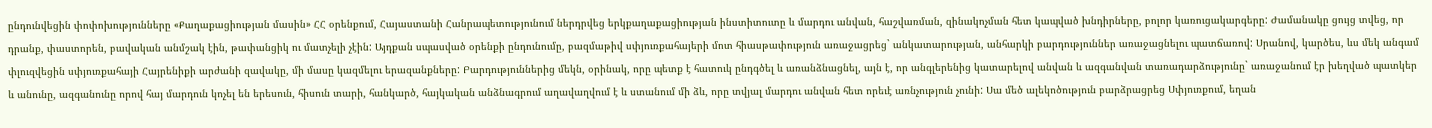ընդունվեցին փոփոխությունները «Քաղաքացիության մասին» ՀՀ օրենքում, Հայաստանի Հանրապետությունում ներդրվեց երկքաղաքացիության ինստիտուտը և մարդու անվան, հաշվառման, զինակոչման հետ կապված խնդիրները, բոլոր կառուցակարգերը: Ժամանակը ցույց տվեց, որ դրանք, փաստորեն, բավական անմշակ էին, թափանցիկ ու մատչելի չէին: Այդքան սպասված օրենքի ընդունումը, բազմաթիվ սփյուռքահայերի մոտ հիասթափություն առաջացրեց` անկատարության, անհարկի բարդություններ առաջացնելու պատճառով: Սրանով, կարծես, ևս մեկ անգամ փլուզվեցին սփյուռքահայի Հայրենիքի արժանի զավակը, մի մասը կազմելու երազանքները: Բարդություններից մեկն, օրինակ, որը պետք է հատուկ ընդգծել և առանձնացնել, այն է, որ անգլերենից կատարելով անվան և ազգանվան տառադարձությունը` առաջանում էր խեղված պատկեր և անունը, ազգանունը որով հայ մարդուն կոչել են երեսուն, հիսուն տարի, հանկարծ, հայկական անձնագրում աղավաղվում է և ստանում մի ձև, որը տվյալ մարդու անվան հետ որեւէ առնչություն չունի: Սա մեծ ալեկոծություն բարձրացրեց Սփյուռքում, եղան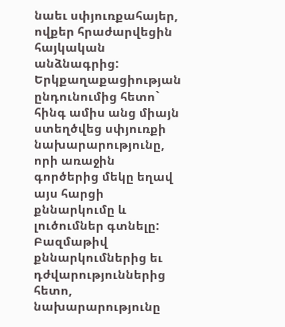նաեւ սփյուռքահայեր, ովքեր հրաժարվեցին հայկական անձնագրից: Երկքաղաքացիության ընդունումից հետո` հինգ ամիս անց միայն ստեղծվեց սփյուռքի նախարարությունը, որի առաջին գործերից մեկը եղավ այս հարցի քննարկումը և լուծումներ գտնելը: Բազմաթիվ քննարկումներից եւ դժվարություններից հետո, նախարարությունը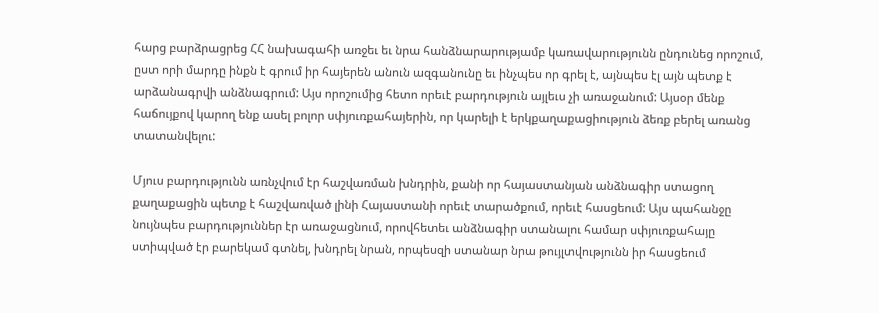հարց բարձրացրեց ՀՀ նախագահի առջեւ եւ նրա հանձնարարությամբ կառավարությունն ընդունեց որոշում, ըստ որի մարդը ինքն է գրում իր հայերեն անուն ազգանունը եւ ինչպես որ գրել է, այնպես էլ այն պետք է արձանագրվի անձնագրում: Այս որոշումից հետո որեւէ բարդություն այլեւս չի առաջանում: Այսօր մենք հաճույքով կարող ենք ասել բոլոր սփյուռքահայերին, որ կարելի է երկքաղաքացիություն ձեռք բերել առանց տատանվելու:

Մյուս բարդությունն առնչվում էր հաշվառման խնդրին, քանի որ հայաստանյան անձնագիր ստացող քաղաքացին պետք է հաշվառված լինի Հայաստանի որեւէ տարածքում, որեւէ հասցեում: Այս պահանջը նույնպես բարդություններ էր առաջացնում, որովհետեւ անձնագիր ստանալու համար սփյուռքահայը ստիպված էր բարեկամ գտնել, խնդրել նրան, որպեսզի ստանար նրա թույլտվությունն իր հասցեում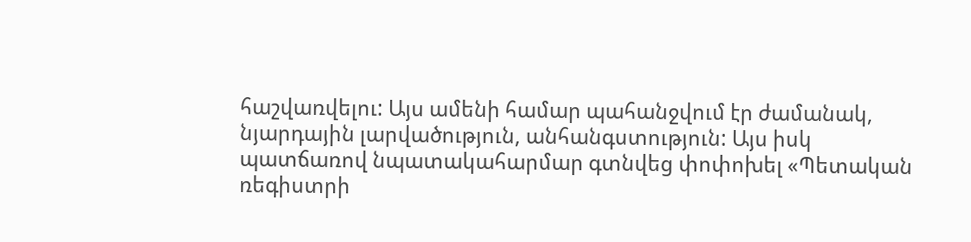հաշվառվելու: Այս ամենի համար պահանջվում էր ժամանակ, նյարդային լարվածություն, անհանգստություն: Այս իսկ պատճառով նպատակահարմար գտնվեց փոփոխել «Պետական ռեգիստրի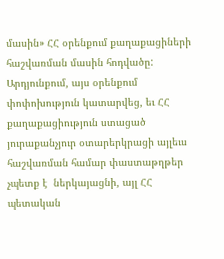մասին» ՀՀ օրենքում քաղաքացիների հաշվառման մասին հոդվածը: Արդյունքում, այս օրենքում փոփոխություն կատարվեց, եւ ՀՀ քաղաքացիություն ստացած յուրաքանչյուր օտարերկրացի այլեւս հաշվառման համար փաստաթղթեր չպետք է  ներկայացնի, այլ ՀՀ պետական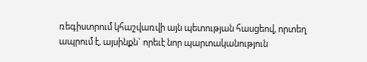ռեգիստրում կհաշվառվի այն պետության հասցեով, որտեղ ապրում է, այսինքն` որեւէ նոր պարտականություն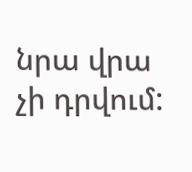նրա վրա չի դրվում: